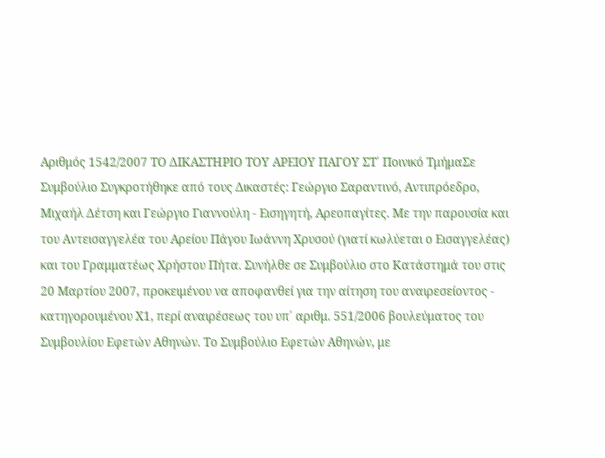Αριθμός 1542/2007 ΤΟ ΔΙΚΑΣΤΗΡΙΟ ΤΟΥ ΑΡΕΙΟΥ ΠΑΓΟΥ ΣΤ΄ Ποινικό ΤμήμαΣε Συμβούλιο Συγκροτήθηκε από τους Δικαστές: Γεώργιο Σαραντινό, Αντιπρόεδρο, Μιχαήλ Δέτση και Γεώργιο Γιαννούλη - Εισηγητή, Αρεοπαγίτες. Με την παρουσία και του Αντεισαγγελέα του Αρείου Πάγου Ιωάννη Χρυσού (γιατί κωλύεται ο Εισαγγελέας) και του Γραμματέως Χρήστου Πήτα. Συνήλθε σε Συμβούλιο στο Κατάστημά του στις 20 Μαρτίου 2007, προκειμένου να αποφανθεί για την αίτηση του αναιρεσείοντος - κατηγορουμένου Χ1, περί αναιρέσεως του υπ΄ αριθμ. 551/2006 βουλεύματος του Συμβουλίου Εφετών Αθηνών. Το Συμβούλιο Εφετών Αθηνών, με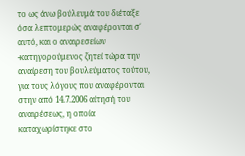το ως άνω βούλευμά του διέταξε όσα λεπτομερώς αναφέρονται σ΄ αυτό, και ο αναιρεσείων -κατηγορούμενος ζητεί τώρα την αναίρεση του βουλεύματος τούτου, για τους λόγους που αναφέρονται στην από 14.7.2006 αίτησή του αναιρέσεως, η οποία καταχωρίστηκε στο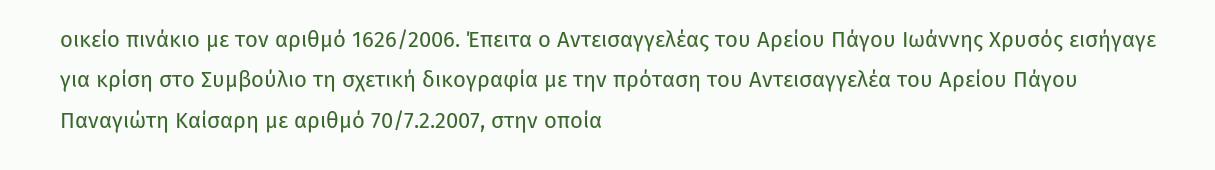οικείο πινάκιο με τον αριθμό 1626/2006. Έπειτα ο Αντεισαγγελέας του Αρείου Πάγου Ιωάννης Χρυσός εισήγαγε για κρίση στο Συμβούλιο τη σχετική δικογραφία με την πρόταση του Αντεισαγγελέα του Αρείου Πάγου Παναγιώτη Καίσαρη με αριθμό 70/7.2.2007, στην οποία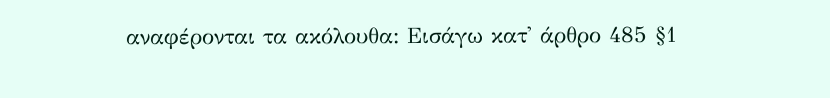αναφέρονται τα ακόλουθα: Εισάγω κατ' άρθρο 485 §1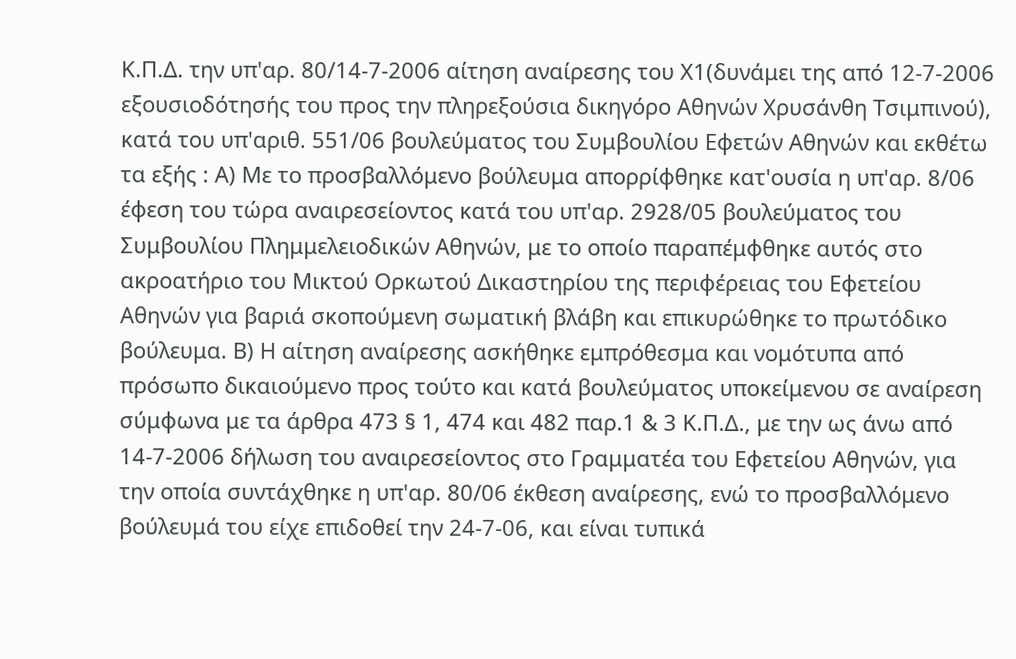Κ.Π.Δ. την υπ'αρ. 80/14-7-2006 αίτηση αναίρεσης του Χ1(δυνάμει της από 12-7-2006 εξουσιοδότησής του προς την πληρεξούσια δικηγόρο Αθηνών Χρυσάνθη Τσιμπινού), κατά του υπ'αριθ. 551/06 βουλεύματος του Συμβουλίου Εφετών Αθηνών και εκθέτω τα εξής : Α) Με το προσβαλλόμενο βούλευμα απορρίφθηκε κατ'ουσία η υπ'αρ. 8/06 έφεση του τώρα αναιρεσείοντος κατά του υπ'αρ. 2928/05 βουλεύματος του Συμβουλίου Πλημμελειοδικών Αθηνών, με το οποίο παραπέμφθηκε αυτός στο ακροατήριο του Μικτού Ορκωτού Δικαστηρίου της περιφέρειας του Εφετείου Αθηνών για βαριά σκοπούμενη σωματική βλάβη και επικυρώθηκε το πρωτόδικο βούλευμα. Β) Η αίτηση αναίρεσης ασκήθηκε εμπρόθεσμα και νομότυπα από πρόσωπο δικαιούμενο προς τούτο και κατά βουλεύματος υποκείμενου σε αναίρεση σύμφωνα με τα άρθρα 473 § 1, 474 και 482 παρ.1 & 3 Κ.Π.Δ., με την ως άνω από 14-7-2006 δήλωση του αναιρεσείοντος στο Γραμματέα του Εφετείου Αθηνών, για την οποία συντάχθηκε η υπ'αρ. 80/06 έκθεση αναίρεσης, ενώ το προσβαλλόμενο βούλευμά του είχε επιδοθεί την 24-7-06, και είναι τυπικά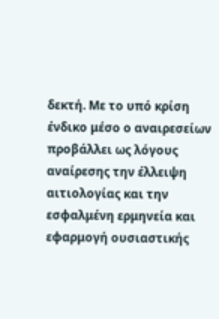δεκτή. Με το υπό κρίση ένδικο μέσο ο αναιρεσείων προβάλλει ως λόγους αναίρεσης την έλλειψη αιτιολογίας και την εσφαλμένη ερμηνεία και εφαρμογή ουσιαστικής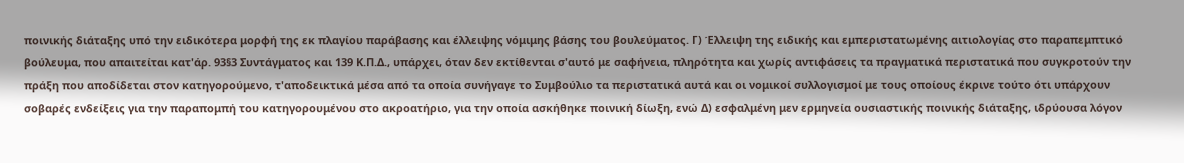ποινικής διάταξης υπό την ειδικότερα μορφή της εκ πλαγίου παράβασης και έλλειψης νόμιμης βάσης του βουλεύματος. Γ) Έλλειψη της ειδικής και εμπεριστατωμένης αιτιολογίας στο παραπεμπτικό βούλευμα, που απαιτείται κατ'άρ. 93§3 Συντάγματος και 139 Κ.Π.Δ., υπάρχει, όταν δεν εκτίθενται σ'αυτό με σαφήνεια, πληρότητα και χωρίς αντιφάσεις τα πραγματικά περιστατικά που συγκροτούν την πράξη που αποδίδεται στον κατηγορούμενο, τ'αποδεικτικά μέσα από τα οποία συνήγαγε το Συμβούλιο τα περιστατικά αυτά και οι νομικοί συλλογισμοί με τους οποίους έκρινε τούτο ότι υπάρχουν σοβαρές ενδείξεις για την παραπομπή του κατηγορουμένου στο ακροατήριο, για την οποία ασκήθηκε ποινική δίωξη, ενώ Δ) εσφαλμένη μεν ερμηνεία ουσιαστικής ποινικής διάταξης, ιδρύουσα λόγον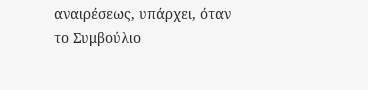αναιρέσεως, υπάρχει, όταν το Συμβούλιο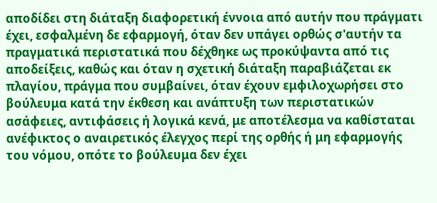αποδίδει στη διάταξη διαφορετική έννοια από αυτήν που πράγματι έχει, εσφαλμένη δε εφαρμογή, όταν δεν υπάγει ορθώς σ'αυτήν τα πραγματικά περιστατικά που δέχθηκε ως προκύψαντα από τις αποδείξεις, καθώς και όταν η σχετική διάταξη παραβιάζεται εκ πλαγίου, πράγμα που συμβαίνει, όταν έχουν εμφιλοχωρήσει στο βούλευμα κατά την έκθεση και ανάπτυξη των περιστατικών ασάφειες, αντιφάσεις ή λογικά κενά, με αποτέλεσμα να καθίσταται ανέφικτος ο αναιρετικός έλεγχος περί της ορθής ή μη εφαρμογής του νόμου, οπότε το βούλευμα δεν έχει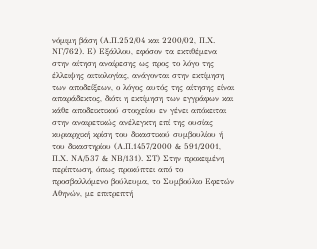νόμιμη βάση (Α.Π.252/04 και 2200/02, Π.Χ. ΝΓ/762). Ε) Εξάλλου, εφόσον τα εκτιθέμενα στην αίτηση αναίρεσης ως προς το λόγο της έλλειψης αιτιολογίας, ανάγονται στην εκτίμηση των αποδείξεων, ο λόγος αυτός της αίτησης είναι απαράδεκτος, διότι η εκτίμηση των εγγράφων και κάθε αποδεικτικού στοιχείου εν γένει απόκειται στην αναιρετικώς ανέλεγκτη επί της ουσίας κυριαρχική κρίση του δικαστικού συμβουλίου ή του δικαστηρίου (Α.Π.1457/2000 & 591/2001, Π.Χ. ΝΑ/537 & ΝΒ/131). ΣΤ) Στην προκειμένη περίπτωση, όπως προκύπτει από το προσβαλλόμενο βούλευμα, το Συμβούλιο Εφετών Αθηνών, με επιτρεπτή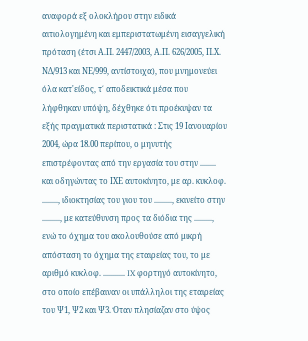αναφορά εξ ολοκλήρου στην ειδικά αιτιολογημένη και εμπεριστατωμένη εισαγγελική πρόταση (έτσι Α.Π. 2447/2003, Α.Π. 626/2005, Π.Χ. ΝΔ/913 και ΝΕ/999, αντίστοιχα), που μνημονεύει όλα κατ'είδος, τ΄ αποδεικτικά μέσα που λήφθηκαν υπόψη, δέχθηκε ότι προέκυψαν τα εξής πραγματικά περιστατικά : Στις 19 Ιανουαρίου 2004, ώρα 18.00 περίπου, ο μηνυτής επιστρέφοντας από την εργασία του στην ........ και οδηγώντας το ΙΧΕ αυτοκίνητο, με αρ. κυκλοφ. ........, ιδιοκτησίας του γιου του ........., εκινείτο στην ........., με κατεύθυνση προς τα διόδια της ........., ενώ το όχημα του ακολουθούσε από μικρή απόσταση το όχημα της εταιρείας του, το με αριθμό κυκλοφ. ........... IX φορτηγό αυτοκίνητο, στο οποίο επέβαιναν οι υπάλληλοι της εταιρείας του Ψ1, Ψ2 και Ψ3. Όταν πλησίαζαν στο ύψος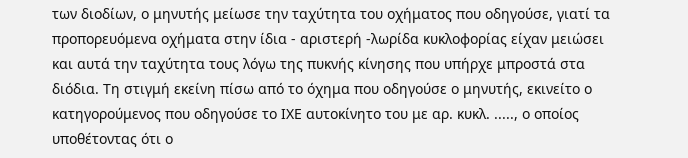των διοδίων, ο μηνυτής μείωσε την ταχύτητα του οχήματος που οδηγούσε, γιατί τα προπορευόμενα οχήματα στην ίδια - αριστερή -λωρίδα κυκλοφορίας είχαν μειώσει και αυτά την ταχύτητα τους λόγω της πυκνής κίνησης που υπήρχε μπροστά στα διόδια. Τη στιγμή εκείνη πίσω από το όχημα που οδηγούσε ο μηνυτής, εκινείτο ο κατηγορούμενος που οδηγούσε το ΙΧΕ αυτοκίνητο του με αρ. κυκλ. ....., ο οποίος υποθέτοντας ότι ο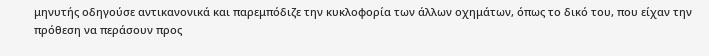μηνυτής οδηγούσε αντικανονικά και παρεμπόδιζε την κυκλοφορία των άλλων οχημάτων, όπως το δικό του, που είχαν την πρόθεση να περάσουν προς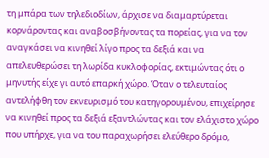τη μπάρα των τηλεδιοδίων, άρχισε να διαμαρτύρεται κορνάροντας και αναβοσβήνοντας τα πορείας, για να τον αναγκάσει να κινηθεί λίγο προς τα δεξιά και να απελευθερώσει τη λωρίδα κυκλοφορίας, εκτιμώντας ότι ο μηνυτής είχε γι αυτό επαρκή χώρο. Όταν ο τελευταίος αντελήφθη τον εκνευρισμό του κατηγορουμένου, επιχείρησε να κινηθεί προς τα δεξιά εξαντλώντας και τον ελάχιστο χώρο που υπήρχε, για να του παραχωρήσει ελεύθερο δρόμο,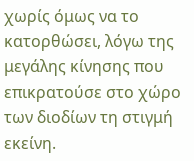χωρίς όμως να το κατορθώσει, λόγω της μεγάλης κίνησης που επικρατούσε στο χώρο των διοδίων τη στιγμή εκείνη.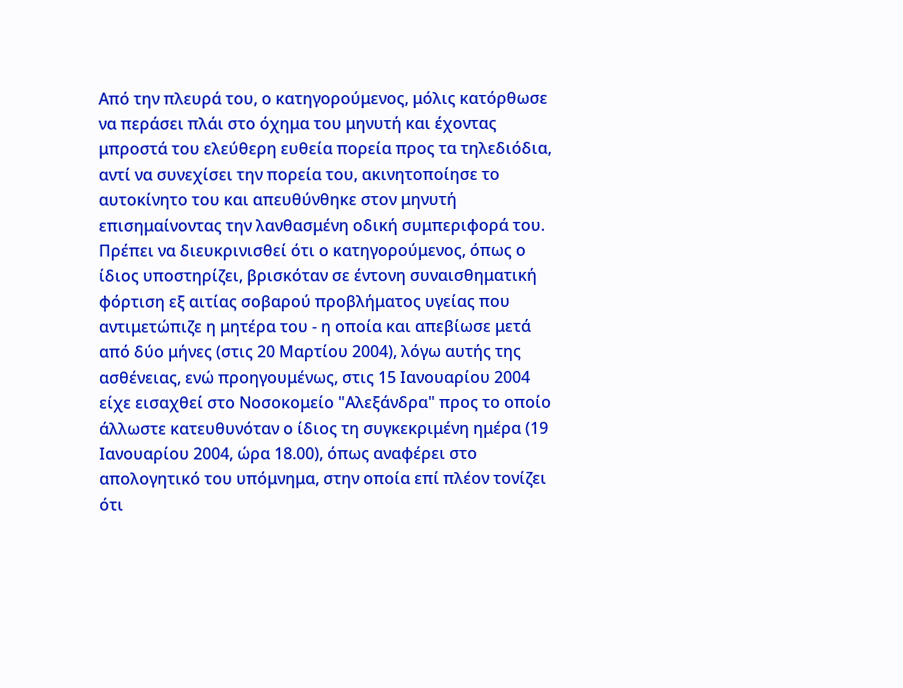Από την πλευρά του, ο κατηγορούμενος, μόλις κατόρθωσε να περάσει πλάι στο όχημα του μηνυτή και έχοντας μπροστά του ελεύθερη ευθεία πορεία προς τα τηλεδιόδια, αντί να συνεχίσει την πορεία του, ακινητοποίησε το αυτοκίνητο του και απευθύνθηκε στον μηνυτή επισημαίνοντας την λανθασμένη οδική συμπεριφορά του. Πρέπει να διευκρινισθεί ότι ο κατηγορούμενος, όπως ο ίδιος υποστηρίζει, βρισκόταν σε έντονη συναισθηματική φόρτιση εξ αιτίας σοβαρού προβλήματος υγείας που αντιμετώπιζε η μητέρα του - η οποία και απεβίωσε μετά από δύο μήνες (στις 20 Μαρτίου 2004), λόγω αυτής της ασθένειας, ενώ προηγουμένως, στις 15 Ιανουαρίου 2004 είχε εισαχθεί στο Νοσοκομείο "Αλεξάνδρα" προς το οποίο άλλωστε κατευθυνόταν ο ίδιος τη συγκεκριμένη ημέρα (19 Ιανουαρίου 2004, ώρα 18.00), όπως αναφέρει στο απολογητικό του υπόμνημα, στην οποία επί πλέον τονίζει ότι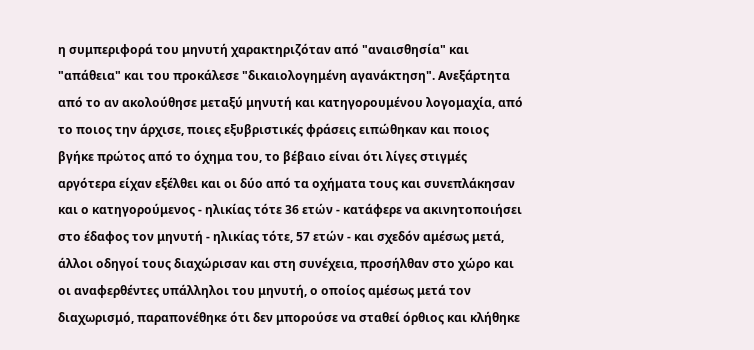η συμπεριφορά του μηνυτή χαρακτηριζόταν από "αναισθησία" και "απάθεια" και του προκάλεσε "δικαιολογημένη αγανάκτηση". Ανεξάρτητα από το αν ακολούθησε μεταξύ μηνυτή και κατηγορουμένου λογομαχία, από το ποιος την άρχισε, ποιες εξυβριστικές φράσεις ειπώθηκαν και ποιος βγήκε πρώτος από το όχημα του, το βέβαιο είναι ότι λίγες στιγμές αργότερα είχαν εξέλθει και οι δύο από τα οχήματα τους και συνεπλάκησαν και ο κατηγορούμενος - ηλικίας τότε 36 ετών - κατάφερε να ακινητοποιήσει στο έδαφος τον μηνυτή - ηλικίας τότε, 57 ετών - και σχεδόν αμέσως μετά, άλλοι οδηγοί τους διαχώρισαν και στη συνέχεια, προσήλθαν στο χώρο και οι αναφερθέντες υπάλληλοι του μηνυτή, ο οποίος αμέσως μετά τον διαχωρισμό, παραπονέθηκε ότι δεν μπορούσε να σταθεί όρθιος και κλήθηκε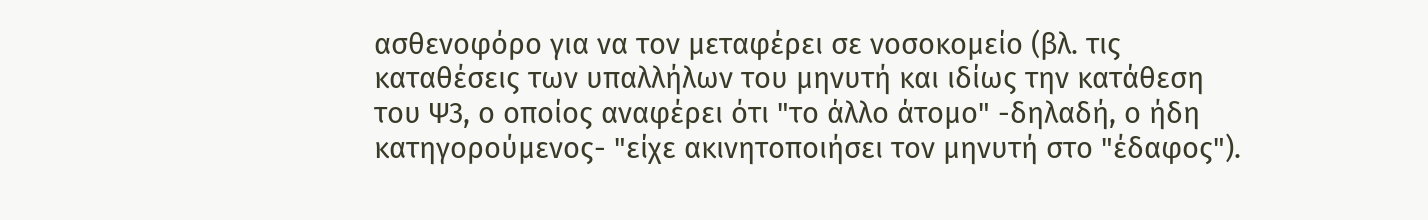ασθενοφόρο για να τον μεταφέρει σε νοσοκομείο (βλ. τις καταθέσεις των υπαλλήλων του μηνυτή και ιδίως την κατάθεση του Ψ3, ο οποίος αναφέρει ότι "το άλλο άτομο" -δηλαδή, ο ήδη κατηγορούμενος- "είχε ακινητοποιήσει τον μηνυτή στο "έδαφος").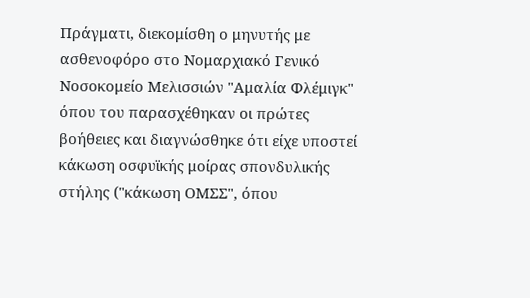Πράγματι, διεκομίσθη ο μηνυτής με ασθενοφόρο στο Νομαρχιακό Γενικό Νοσοκομείο Μελισσιών "Αμαλία Φλέμιγκ" όπου του παρασχέθηκαν οι πρώτες βοήθειες και διαγνώσθηκε ότι είχε υποστεί κάκωση οσφυϊκής μοίρας σπονδυλικής στήλης ("κάκωση ΟΜΣΣ", όπου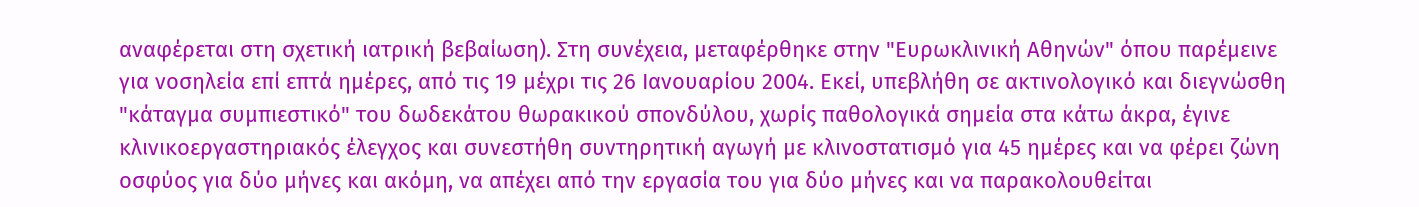αναφέρεται στη σχετική ιατρική βεβαίωση). Στη συνέχεια, μεταφέρθηκε στην "Ευρωκλινική Αθηνών" όπου παρέμεινε για νοσηλεία επί επτά ημέρες, από τις 19 μέχρι τις 26 Ιανουαρίου 2004. Εκεί, υπεβλήθη σε ακτινολογικό και διεγνώσθη "κάταγμα συμπιεστικό" του δωδεκάτου θωρακικού σπονδύλου, χωρίς παθολογικά σημεία στα κάτω άκρα, έγινε κλινικοεργαστηριακός έλεγχος και συνεστήθη συντηρητική αγωγή με κλινοστατισμό για 45 ημέρες και να φέρει ζώνη οσφύος για δύο μήνες και ακόμη, να απέχει από την εργασία του για δύο μήνες και να παρακολουθείται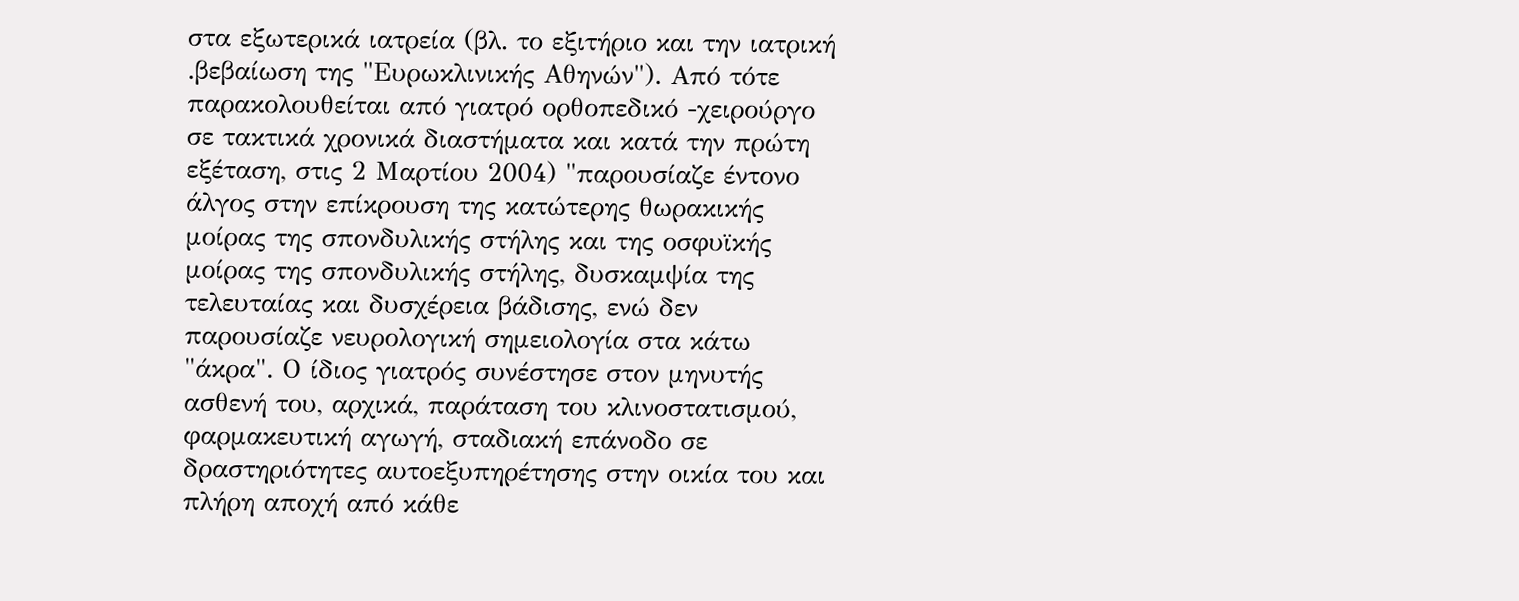στα εξωτερικά ιατρεία (βλ. το εξιτήριο και την ιατρική .βεβαίωση της "Ευρωκλινικής Αθηνών"). Από τότε παρακολουθείται από γιατρό ορθοπεδικό -χειρούργο σε τακτικά χρονικά διαστήματα και κατά την πρώτη εξέταση, στις 2 Μαρτίου 2004) "παρουσίαζε έντονο άλγος στην επίκρουση της κατώτερης θωρακικής μοίρας της σπονδυλικής στήλης και της οσφυϊκής μοίρας της σπονδυλικής στήλης, δυσκαμψία της τελευταίας και δυσχέρεια βάδισης, ενώ δεν παρουσίαζε νευρολογική σημειολογία στα κάτω "άκρα". Ο ίδιος γιατρός συνέστησε στον μηνυτής ασθενή του, αρχικά, παράταση του κλινοστατισμού, φαρμακευτική αγωγή, σταδιακή επάνοδο σε δραστηριότητες αυτοεξυπηρέτησης στην οικία του και πλήρη αποχή από κάθε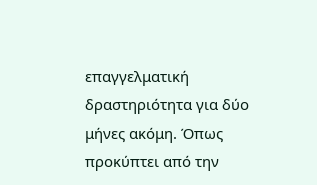επαγγελματική δραστηριότητα για δύο μήνες ακόμη. Όπως προκύπτει από την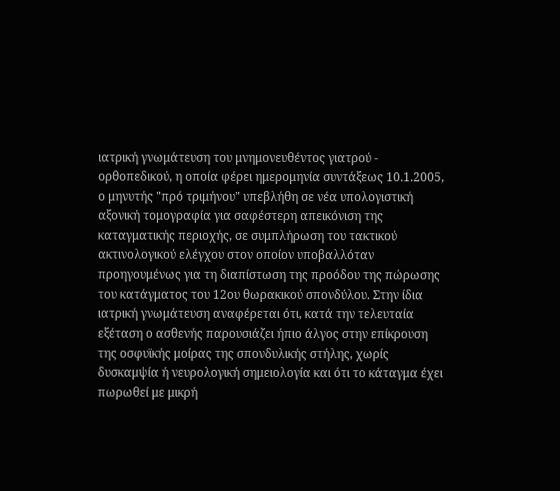ιατρική γνωμάτευση του μνημονευθέντος γιατρού - ορθοπεδικού, η οποία φέρει ημερομηνία συντάξεως 10.1.2005, ο μηνυτής "πρό τριμήνου" υπεβλήθη σε νέα υπολογιστική αξονική τομογραφία για σαφέστερη απεικόνιση της καταγματικής περιοχής, σε συμπλήρωση του τακτικού ακτινολογικού ελέγχου στον οποίον υποβαλλόταν προηγουμένως για τη διαπίστωση της προόδου της πώρωσης του κατάγματος του 12ου θωρακικού σπονδύλου. Στην ίδια ιατρική γνωμάτευση αναφέρεται ότι, κατά την τελευταία εξέταση ο ασθενής παρουσιάζει ήπιο άλγος στην επίκρουση της οσφυϊκής μοίρας της σπονδυλικής στήλης, χωρίς δυσκαμψία ή νευρολογική σημειολογία και ότι το κάταγμα έχει πωρωθεί με μικρή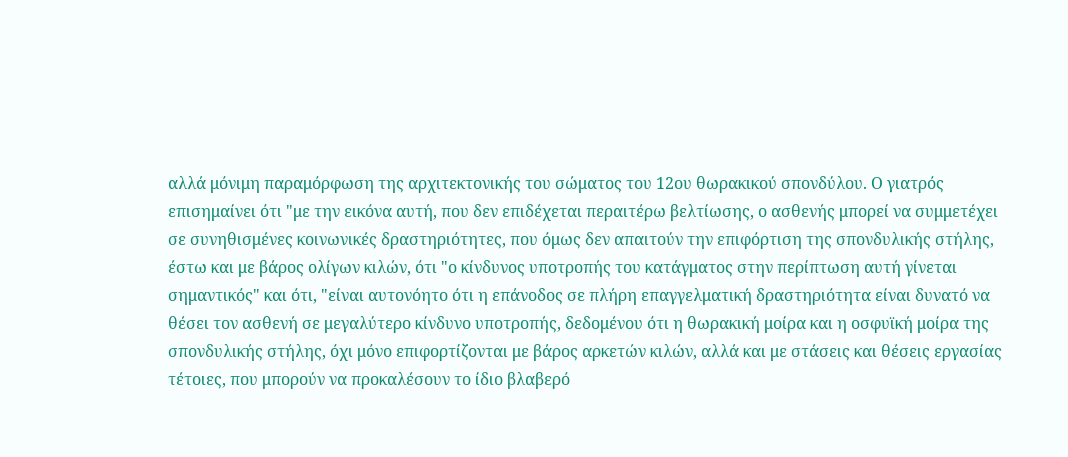αλλά μόνιμη παραμόρφωση της αρχιτεκτονικής του σώματος του 12ου θωρακικού σπονδύλου. Ο γιατρός επισημαίνει ότι "με την εικόνα αυτή, που δεν επιδέχεται περαιτέρω βελτίωσης, ο ασθενής μπορεί να συμμετέχει σε συνηθισμένες κοινωνικές δραστηριότητες, που όμως δεν απαιτούν την επιφόρτιση της σπονδυλικής στήλης, έστω και με βάρος ολίγων κιλών, ότι "ο κίνδυνος υποτροπής του κατάγματος στην περίπτωση αυτή γίνεται σημαντικός" και ότι, "είναι αυτονόητο ότι η επάνοδος σε πλήρη επαγγελματική δραστηριότητα είναι δυνατό να θέσει τον ασθενή σε μεγαλύτερο κίνδυνο υποτροπής, δεδομένου ότι η θωρακική μοίρα και η οσφυϊκή μοίρα της σπονδυλικής στήλης, όχι μόνο επιφορτίζονται με βάρος αρκετών κιλών, αλλά και με στάσεις και θέσεις εργασίας τέτοιες, που μπορούν να προκαλέσουν το ίδιο βλαβερό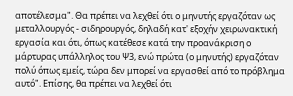αποτέλεσμα". Θα πρέπει να λεχθεί ότι ο μηνυτής εργαζόταν ως μεταλλουργός - σιδηρουργός, δηλαδή κατ' εξοχήν χειρωνακτική εργασία και ότι, όπως κατέθεσε κατά την προανάκριση ο μάρτυρας υπάλληλος του Ψ3, ενώ πρώτα (ο μηνυτής) εργαζόταν πολύ όπως εμείς, τώρα δεν μπορεί να εργασθεί από το πρόβλημα αυτό". Επίσης, θα πρέπει να λεχθεί ότι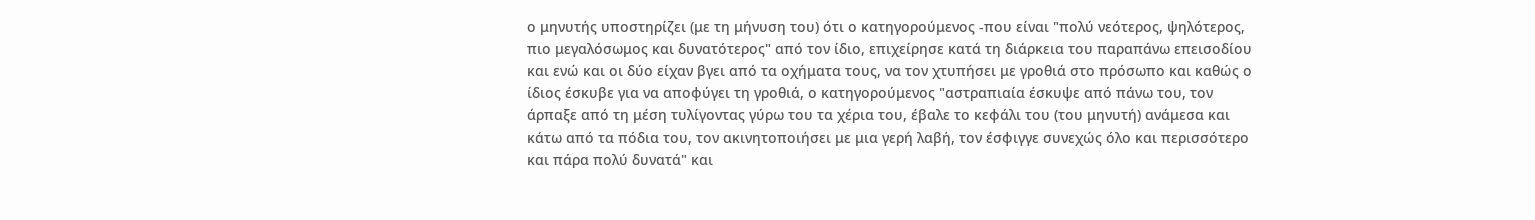ο μηνυτής υποστηρίζει (με τη μήνυση του) ότι ο κατηγορούμενος -που είναι "πολύ νεότερος, ψηλότερος, πιο μεγαλόσωμος και δυνατότερος" από τον ίδιο, επιχείρησε κατά τη διάρκεια του παραπάνω επεισοδίου και ενώ και οι δύο είχαν βγει από τα οχήματα τους, να τον χτυπήσει με γροθιά στο πρόσωπο και καθώς ο ίδιος έσκυβε για να αποφύγει τη γροθιά, ο κατηγορούμενος "αστραπιαία έσκυψε από πάνω του, τον άρπαξε από τη μέση τυλίγοντας γύρω του τα χέρια του, έβαλε το κεφάλι του (του μηνυτή) ανάμεσα και κάτω από τα πόδια του, τον ακινητοποιήσει με μια γερή λαβή, τον έσφιγγε συνεχώς όλο και περισσότερο και πάρα πολύ δυνατά" και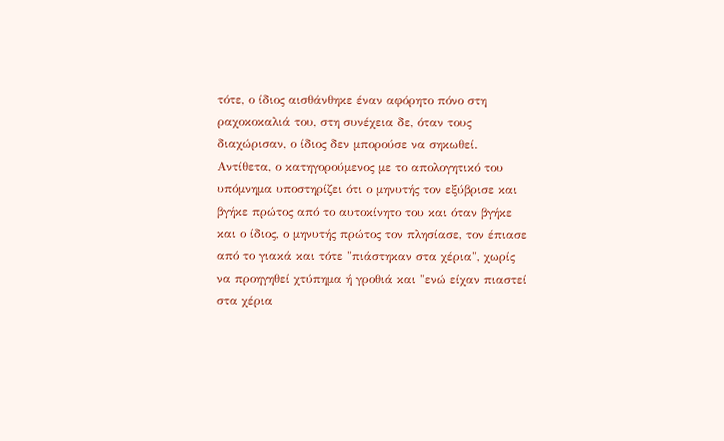τότε, ο ίδιος αισθάνθηκε έναν αφόρητο πόνο στη ραχοκοκαλιά του, στη συνέχεια δε, όταν τους διαχώρισαν, ο ίδιος δεν μπορούσε να σηκωθεί. Αντίθετα, ο κατηγορούμενος με το απολογητικό του υπόμνημα υποστηρίζει ότι ο μηνυτής τον εξύβρισε και βγήκε πρώτος από το αυτοκίνητο του και όταν βγήκε και ο ίδιος, ο μηνυτής πρώτος τον πλησίασε, τον έπιασε από το γιακά και τότε "πιάστηκαν στα χέρια", χωρίς να προηγηθεί χτύπημα ή γροθιά και "ενώ είχαν πιαστεί στα χέρια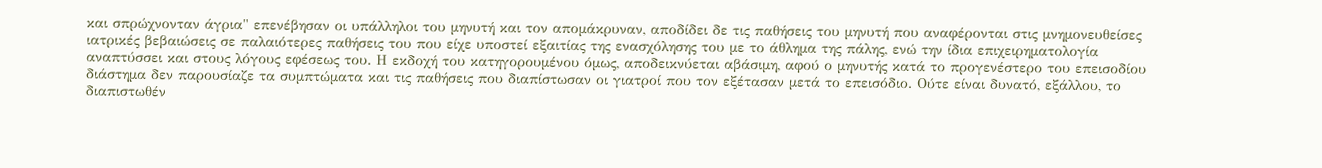και σπρώχνονταν άγρια" επενέβησαν οι υπάλληλοι του μηνυτή και τον απομάκρυναν, αποδίδει δε τις παθήσεις του μηνυτή που αναφέρονται στις μνημονευθείσες ιατρικές βεβαιώσεις σε παλαιότερες παθήσεις του που είχε υποστεί εξαιτίας της ενασχόλησης του με το άθλημα της πάλης, ενώ την ίδια επιχειρηματολογία αναπτύσσει και στους λόγους εφέσεως του. Η εκδοχή του κατηγορουμένου όμως, αποδεικνύεται αβάσιμη, αφού ο μηνυτής κατά το προγενέστερο του επεισοδίου διάστημα δεν παρουσίαζε τα συμπτώματα και τις παθήσεις που διαπίστωσαν οι γιατροί που τον εξέτασαν μετά το επεισόδιο. Ούτε είναι δυνατό, εξάλλου, το διαπιστωθέν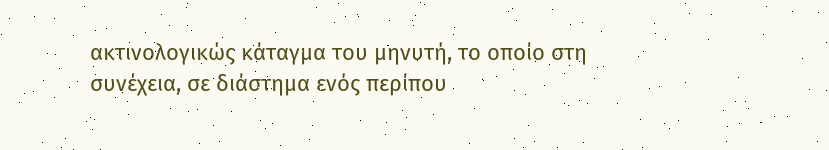ακτινολογικώς κάταγμα του μηνυτή, το οποίο στη συνέχεια, σε διάστημα ενός περίπου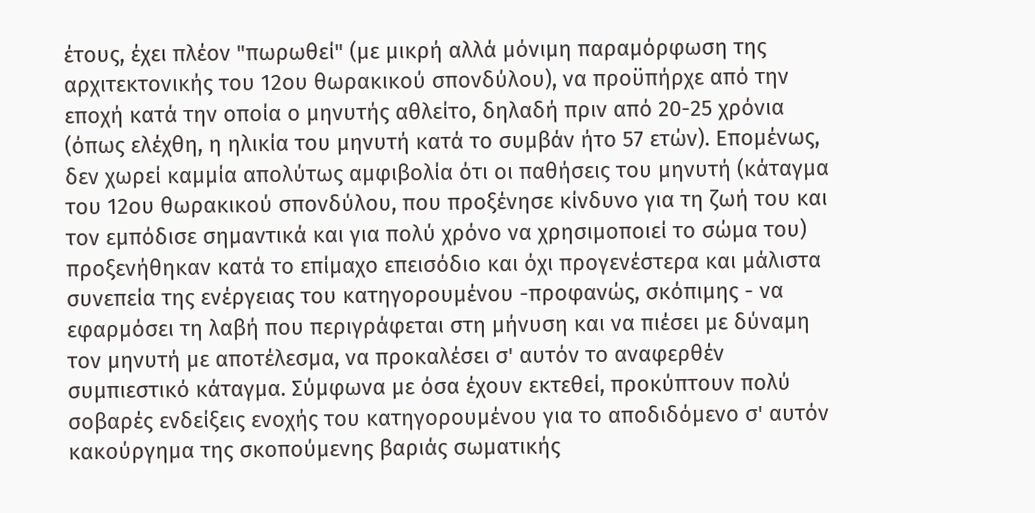έτους, έχει πλέον "πωρωθεί" (με μικρή αλλά μόνιμη παραμόρφωση της αρχιτεκτονικής του 12ου θωρακικού σπονδύλου), να προϋπήρχε από την εποχή κατά την οποία ο μηνυτής αθλείτο, δηλαδή πριν από 20-25 χρόνια (όπως ελέχθη, η ηλικία του μηνυτή κατά το συμβάν ήτο 57 ετών). Επομένως, δεν χωρεί καμμία απολύτως αμφιβολία ότι οι παθήσεις του μηνυτή (κάταγμα του 12ου θωρακικού σπονδύλου, που προξένησε κίνδυνο για τη ζωή του και τον εμπόδισε σημαντικά και για πολύ χρόνο να χρησιμοποιεί το σώμα του) προξενήθηκαν κατά το επίμαχο επεισόδιο και όχι προγενέστερα και μάλιστα συνεπεία της ενέργειας του κατηγορουμένου -προφανώς, σκόπιμης - να εφαρμόσει τη λαβή που περιγράφεται στη μήνυση και να πιέσει με δύναμη τον μηνυτή με αποτέλεσμα, να προκαλέσει σ' αυτόν το αναφερθέν συμπιεστικό κάταγμα. Σύμφωνα με όσα έχουν εκτεθεί, προκύπτουν πολύ σοβαρές ενδείξεις ενοχής του κατηγορουμένου για το αποδιδόμενο σ' αυτόν κακούργημα της σκοπούμενης βαριάς σωματικής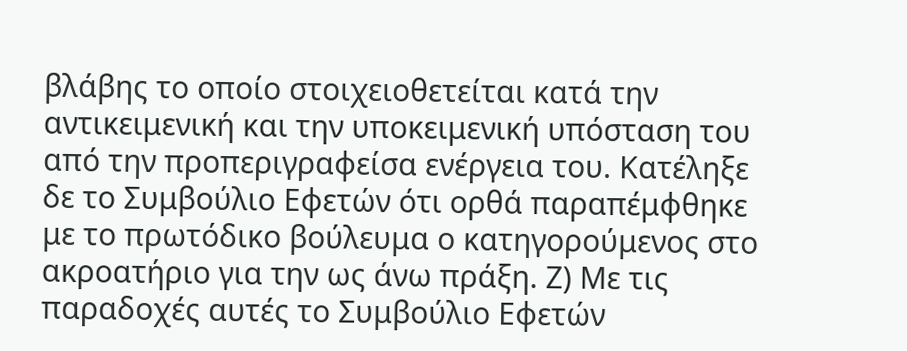βλάβης το οποίο στοιχειοθετείται κατά την αντικειμενική και την υποκειμενική υπόσταση του από την προπεριγραφείσα ενέργεια του. Κατέληξε δε το Συμβούλιο Εφετών ότι ορθά παραπέμφθηκε με το πρωτόδικο βούλευμα ο κατηγορούμενος στο ακροατήριο για την ως άνω πράξη. Ζ) Με τις παραδοχές αυτές το Συμβούλιο Εφετών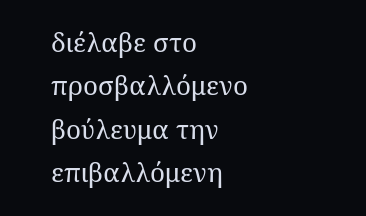διέλαβε στο προσβαλλόμενο βούλευμα την επιβαλλόμενη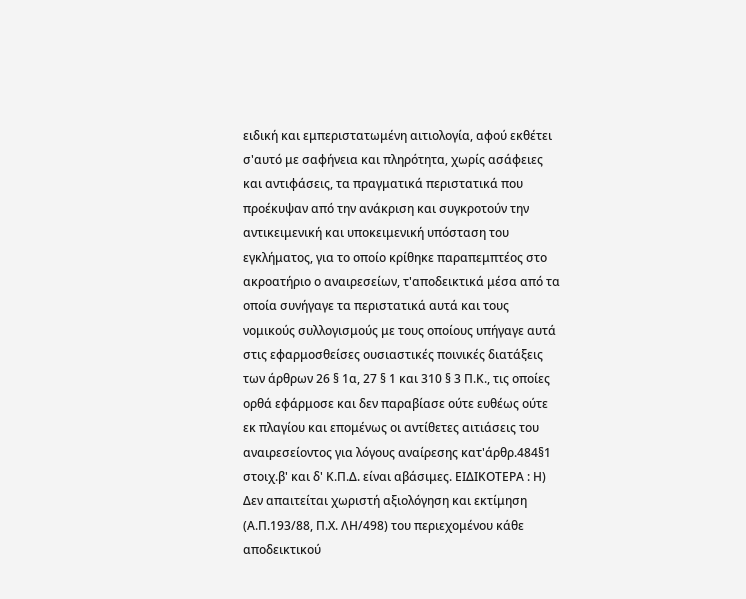ειδική και εμπεριστατωμένη αιτιολογία, αφού εκθέτει σ'αυτό με σαφήνεια και πληρότητα, χωρίς ασάφειες και αντιφάσεις, τα πραγματικά περιστατικά που προέκυψαν από την ανάκριση και συγκροτούν την αντικειμενική και υποκειμενική υπόσταση του εγκλήματος, για το οποίο κρίθηκε παραπεμπτέος στο ακροατήριο ο αναιρεσείων, τ'αποδεικτικά μέσα από τα οποία συνήγαγε τα περιστατικά αυτά και τους νομικούς συλλογισμούς με τους οποίους υπήγαγε αυτά στις εφαρμοσθείσες ουσιαστικές ποινικές διατάξεις των άρθρων 26 § 1α, 27 § 1 και 310 § 3 Π.Κ., τις οποίες ορθά εφάρμοσε και δεν παραβίασε ούτε ευθέως ούτε εκ πλαγίου και επομένως οι αντίθετες αιτιάσεις του αναιρεσείοντος για λόγους αναίρεσης κατ'άρθρ.484§1 στοιχ.β' και δ' Κ.Π.Δ. είναι αβάσιμες. ΕΙΔΙΚΟΤΕΡΑ : Η) Δεν απαιτείται χωριστή αξιολόγηση και εκτίμηση (Α.Π.193/88, Π.Χ. ΛΗ/498) του περιεχομένου κάθε αποδεικτικού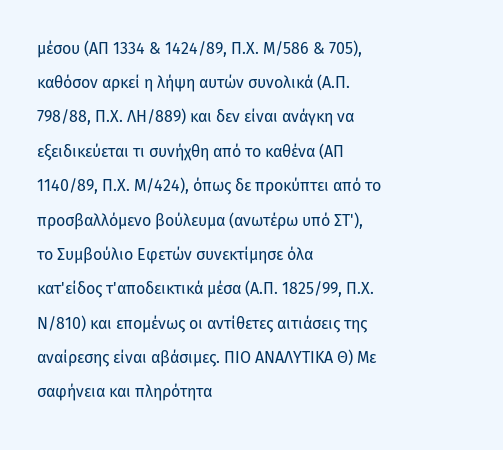μέσου (ΑΠ 1334 & 1424/89, Π.Χ. Μ/586 & 705), καθόσον αρκεί η λήψη αυτών συνολικά (Α.Π. 798/88, Π.Χ. ΛΗ/889) και δεν είναι ανάγκη να εξειδικεύεται τι συνήχθη από το καθένα (ΑΠ 1140/89, Π.Χ. Μ/424), όπως δε προκύπτει από το προσβαλλόμενο βούλευμα (ανωτέρω υπό ΣΤ'), το Συμβούλιο Εφετών συνεκτίμησε όλα κατ'είδος τ'αποδεικτικά μέσα (Α.Π. 1825/99, Π.Χ. Ν/810) και επομένως οι αντίθετες αιτιάσεις της αναίρεσης είναι αβάσιμες. ΠΙΟ ΑΝΑΛΥΤΙΚΑ Θ) Με σαφήνεια και πληρότητα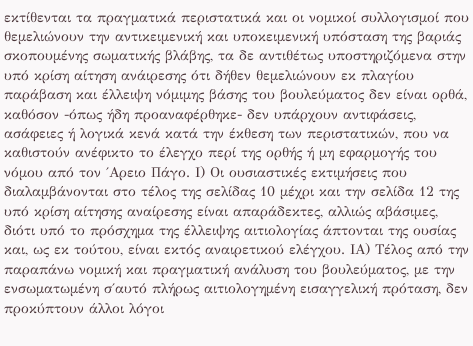εκτίθενται τα πραγματικά περιστατικά και οι νομικοί συλλογισμοί που θεμελιώνουν την αντικειμενική και υποκειμενική υπόσταση της βαριάς σκοπουμένης σωματικής βλάβης, τα δε αντιθέτως υποστηριζόμενα στην υπό κρίση αίτηση ανάιρεσης ότι δήθεν θεμελιώνουν εκ πλαγίου παράβαση και έλλειψη νόμιμης βάσης του βουλεύματος δεν είναι ορθά, καθόσον -όπως ήδη προαναφέρθηκε- δεν υπάρχουν αντιφάσεις, ασάφειες ή λογικά κενά κατά την έκθεση των περιστατικών, που να καθιστούν ανέφικτο το έλεγχο περί της ορθής ή μη εφαρμογής του νόμου από τον ΄Αρειο Πάγο. Ι) Οι ουσιαστικές εκτιμήσεις που διαλαμβάνονται στο τέλος της σελίδας 10 μέχρι και την σελίδα 12 της υπό κρίση αίτησης αναίρεσης είναι απαράδεκτες, αλλιώς αβάσιμες, διότι υπό το πρόσχημα της έλλειψης αιτιολογίας άπτονται της ουσίας και, ως εκ τούτου, είναι εκτός αναιρετικού ελέγχου. ΙΑ) Τέλος από την παραπάνω νομική και πραγματική ανάλυση του βουλεύματος, με την ενσωματωμένη σ΄αυτό πλήρως αιτιολογημένη εισαγγελική πρόταση, δεν προκύπτουν άλλοι λόγοι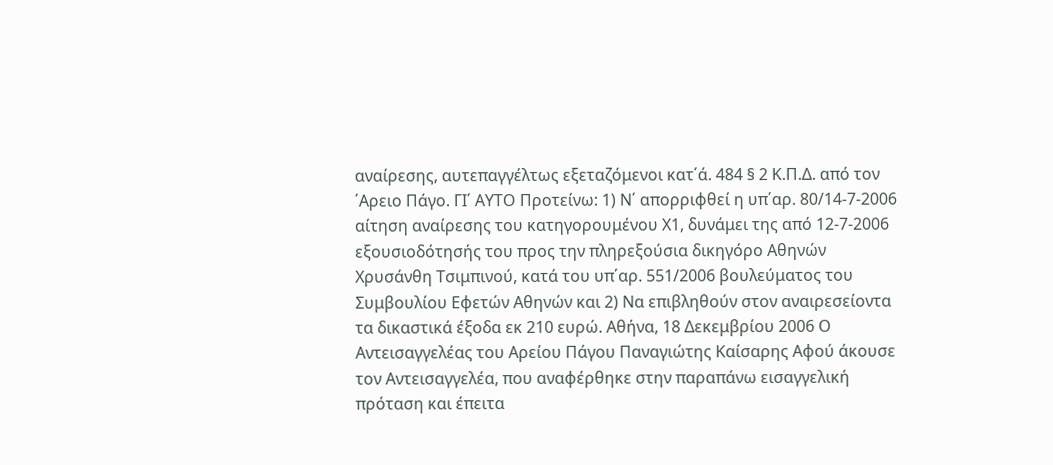αναίρεσης, αυτεπαγγέλτως εξεταζόμενοι κατ΄ά. 484 § 2 Κ.Π.Δ. από τον ΄Αρειο Πάγο. ΓΙ΄ ΑΥΤΟ Προτείνω: 1) Ν΄ απορριφθεί η υπ΄αρ. 80/14-7-2006 αίτηση αναίρεσης του κατηγορουμένου Χ1, δυνάμει της από 12-7-2006 εξουσιοδότησής του προς την πληρεξούσια δικηγόρο Αθηνών Χρυσάνθη Τσιμπινού, κατά του υπ΄αρ. 551/2006 βουλεύματος του Συμβουλίου Εφετών Αθηνών και 2) Να επιβληθούν στον αναιρεσείοντα τα δικαστικά έξοδα εκ 210 ευρώ. Αθήνα, 18 Δεκεμβρίου 2006 Ο Αντεισαγγελέας του Αρείου Πάγου Παναγιώτης Καίσαρης Αφού άκουσε τον Αντεισαγγελέα, που αναφέρθηκε στην παραπάνω εισαγγελική πρόταση και έπειτα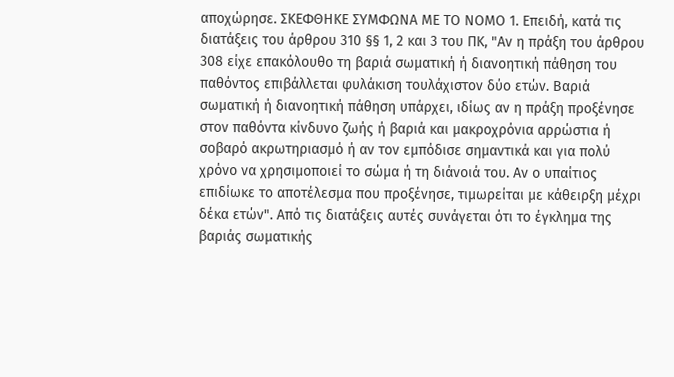αποχώρησε. ΣΚΕΦΘΗΚΕ ΣΥΜΦΩΝΑ ΜΕ ΤΟ ΝΟΜΟ 1. Επειδή, κατά τις διατάξεις του άρθρου 310 §§ 1, 2 και 3 του ΠΚ, "Αν η πράξη του άρθρου 308 είχε επακόλουθο τη βαριά σωματική ή διανοητική πάθηση του παθόντος επιβάλλεται φυλάκιση τουλάχιστον δύο ετών. Βαριά σωματική ή διανοητική πάθηση υπάρχει, ιδίως αν η πράξη προξένησε στον παθόντα κίνδυνο ζωής ή βαριά και μακροχρόνια αρρώστια ή σοβαρό ακρωτηριασμό ή αν τον εμπόδισε σημαντικά και για πολύ χρόνο να χρησιμοποιεί το σώμα ή τη διάνοιά του. Αν ο υπαίτιος επιδίωκε το αποτέλεσμα που προξένησε, τιμωρείται με κάθειρξη μέχρι δέκα ετών". Από τις διατάξεις αυτές συνάγεται ότι το έγκλημα της βαριάς σωματικής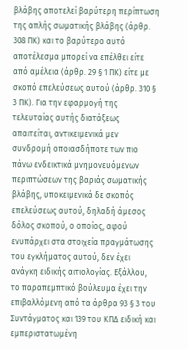βλάβης αποτελεί βαρύτερη περίπτωση της απλής σωματικής βλάβης (άρθρ. 308 ΠΚ) και το βαρύτερο αυτό αποτέλεσμα μπορεί να επέλθει είτε από αμέλεια (άρθρ. 29 § 1 ΠΚ) είτε με σκοπό επελεύσεως αυτού (άρθρ. 310 § 3 ΠΚ). Για την εφαρμογή της τελευταίας αυτής διατάξεως απαιτείται, αντικειμενικά μεν συνδρομή οποιασδήποτε των πιο πάνω ενδεικτικά μνημονευόμενων περιπτώσεων της βαριάς σωματικής βλάβης, υποκειμενικά δε σκοπός επελεύσεως αυτού, δηλαδή άμεσος δόλος σκοπού, ο οποίος, αφού ενυπάρχει στα στοιχεία πραγμάτωσης του εγκλήματος αυτού, δεν έχει ανάγκη ειδικής αιτιολογίας. Εξάλλου, το παραπεμπτικό βούλευμα έχει την επιβαλλόμενη από τα άρθρα 93 § 3 του Συντάγματος και 139 του ΚΠΔ ειδική και εμπεριστατωμένη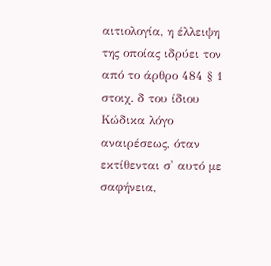αιτιολογία, η έλλειψη της οποίας ιδρύει τον από το άρθρο 484 § 1 στοιχ. δ του ίδιου Κώδικα λόγο αναιρέσεως, όταν εκτίθενται σ' αυτό με σαφήνεια,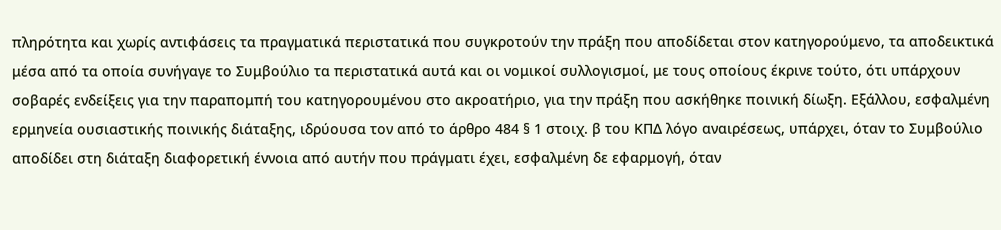πληρότητα και χωρίς αντιφάσεις τα πραγματικά περιστατικά που συγκροτούν την πράξη που αποδίδεται στον κατηγορούμενο, τα αποδεικτικά μέσα από τα οποία συνήγαγε το Συμβούλιο τα περιστατικά αυτά και οι νομικοί συλλογισμοί, με τους οποίους έκρινε τούτο, ότι υπάρχουν σοβαρές ενδείξεις για την παραπομπή του κατηγορουμένου στο ακροατήριο, για την πράξη που ασκήθηκε ποινική δίωξη. Εξάλλου, εσφαλμένη ερμηνεία ουσιαστικής ποινικής διάταξης, ιδρύουσα τον από το άρθρο 484 § 1 στοιχ. β του ΚΠΔ λόγο αναιρέσεως, υπάρχει, όταν το Συμβούλιο αποδίδει στη διάταξη διαφορετική έννοια από αυτήν που πράγματι έχει, εσφαλμένη δε εφαρμογή, όταν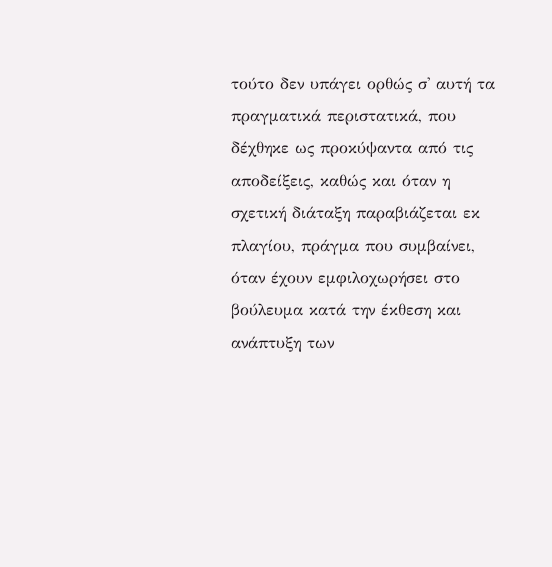τούτο δεν υπάγει ορθώς σ' αυτή τα πραγματικά περιστατικά, που δέχθηκε ως προκύψαντα από τις αποδείξεις, καθώς και όταν η σχετική διάταξη παραβιάζεται εκ πλαγίου, πράγμα που συμβαίνει, όταν έχουν εμφιλοχωρήσει στο βούλευμα κατά την έκθεση και ανάπτυξη των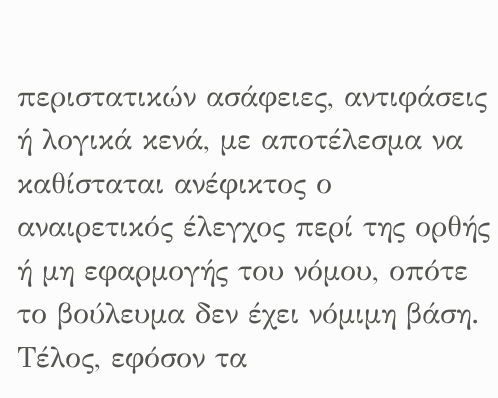περιστατικών ασάφειες, αντιφάσεις ή λογικά κενά, με αποτέλεσμα να καθίσταται ανέφικτος ο αναιρετικός έλεγχος περί της ορθής ή μη εφαρμογής του νόμου, οπότε το βούλευμα δεν έχει νόμιμη βάση. Τέλος, εφόσον τα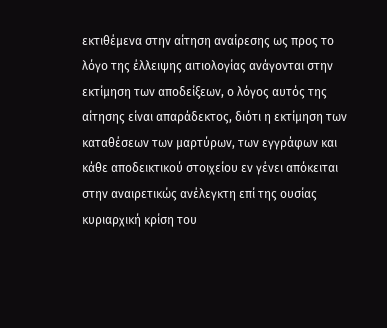εκτιθέμενα στην αίτηση αναίρεσης ως προς το λόγο της έλλειψης αιτιολογίας ανάγονται στην εκτίμηση των αποδείξεων, ο λόγος αυτός της αίτησης είναι απαράδεκτος, διότι η εκτίμηση των καταθέσεων των μαρτύρων, των εγγράφων και κάθε αποδεικτικού στοιχείου εν γένει απόκειται στην αναιρετικώς ανέλεγκτη επί της ουσίας κυριαρχική κρίση του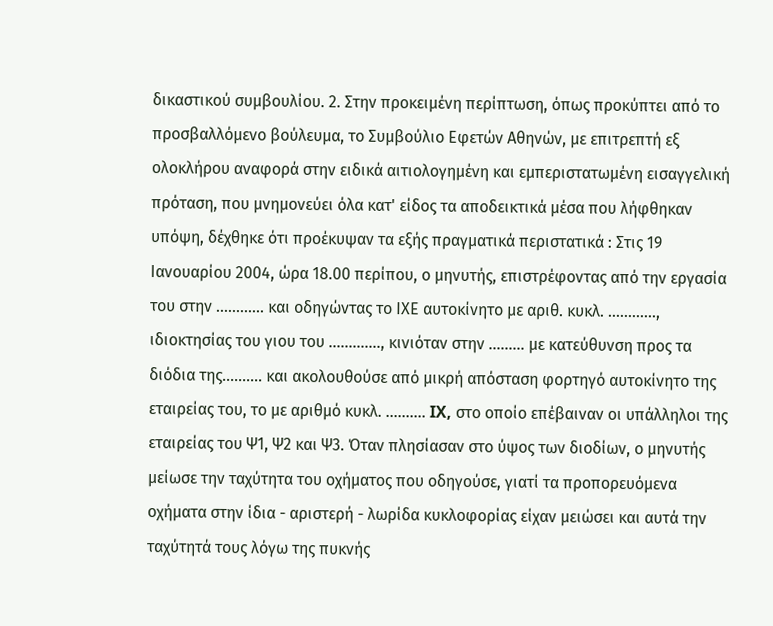δικαστικού συμβουλίου. 2. Στην προκειμένη περίπτωση, όπως προκύπτει από το προσβαλλόμενο βούλευμα, το Συμβούλιο Εφετών Αθηνών, με επιτρεπτή εξ ολοκλήρου αναφορά στην ειδικά αιτιολογημένη και εμπεριστατωμένη εισαγγελική πρόταση, που μνημονεύει όλα κατ' είδος τα αποδεικτικά μέσα που λήφθηκαν υπόψη, δέχθηκε ότι προέκυψαν τα εξής πραγματικά περιστατικά : Στις 19 Ιανουαρίου 2004, ώρα 18.00 περίπου, ο μηνυτής, επιστρέφοντας από την εργασία του στην ............ και οδηγώντας το ΙΧΕ αυτοκίνητο με αριθ. κυκλ. ............, ιδιοκτησίας του γιου του ............., κινιόταν στην ......... με κατεύθυνση προς τα διόδια της.......... και ακολουθούσε από μικρή απόσταση φορτηγό αυτοκίνητο της εταιρείας του, το με αριθμό κυκλ. .......... IX, στο οποίο επέβαιναν οι υπάλληλοι της εταιρείας του Ψ1, Ψ2 και Ψ3. Όταν πλησίασαν στο ύψος των διοδίων, ο μηνυτής μείωσε την ταχύτητα του οχήματος που οδηγούσε, γιατί τα προπορευόμενα οχήματα στην ίδια - αριστερή - λωρίδα κυκλοφορίας είχαν μειώσει και αυτά την ταχύτητά τους λόγω της πυκνής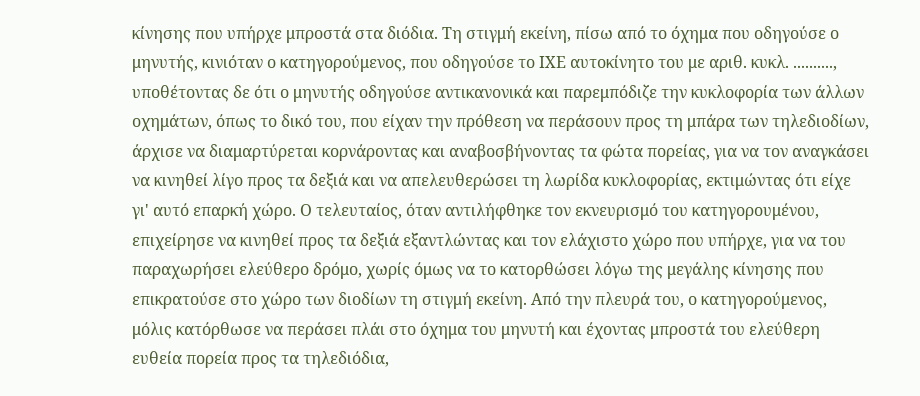κίνησης που υπήρχε μπροστά στα διόδια. Τη στιγμή εκείνη, πίσω από το όχημα που οδηγούσε ο μηνυτής, κινιόταν ο κατηγορούμενος, που οδηγούσε το ΙΧΕ αυτοκίνητο του με αριθ. κυκλ. .........., υποθέτοντας δε ότι ο μηνυτής οδηγούσε αντικανονικά και παρεμπόδιζε την κυκλοφορία των άλλων οχημάτων, όπως το δικό του, που είχαν την πρόθεση να περάσουν προς τη μπάρα των τηλεδιοδίων, άρχισε να διαμαρτύρεται κορνάροντας και αναβοσβήνοντας τα φώτα πορείας, για να τον αναγκάσει να κινηθεί λίγο προς τα δεξιά και να απελευθερώσει τη λωρίδα κυκλοφορίας, εκτιμώντας ότι είχε γι' αυτό επαρκή χώρο. Ο τελευταίος, όταν αντιλήφθηκε τον εκνευρισμό του κατηγορουμένου, επιχείρησε να κινηθεί προς τα δεξιά εξαντλώντας και τον ελάχιστο χώρο που υπήρχε, για να του παραχωρήσει ελεύθερο δρόμο, χωρίς όμως να το κατορθώσει λόγω της μεγάλης κίνησης που επικρατούσε στο χώρο των διοδίων τη στιγμή εκείνη. Από την πλευρά του, ο κατηγορούμενος, μόλις κατόρθωσε να περάσει πλάι στο όχημα του μηνυτή και έχοντας μπροστά του ελεύθερη ευθεία πορεία προς τα τηλεδιόδια,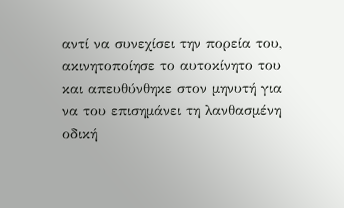αντί να συνεχίσει την πορεία του, ακινητοποίησε το αυτοκίνητο του και απευθύνθηκε στον μηνυτή για να του επισημάνει τη λανθασμένη οδική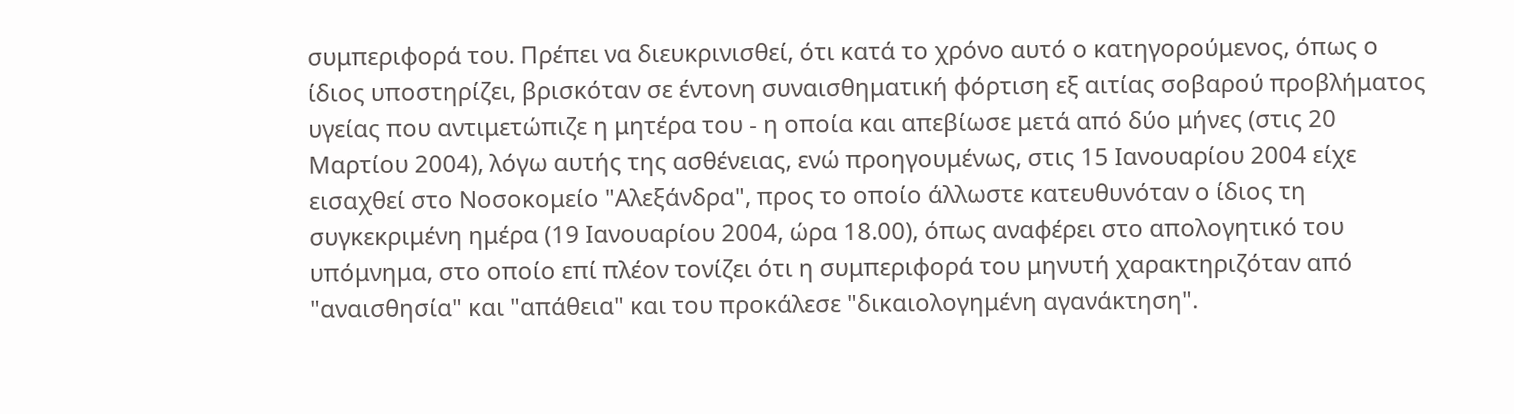συμπεριφορά του. Πρέπει να διευκρινισθεί, ότι κατά το χρόνο αυτό ο κατηγορούμενος, όπως ο ίδιος υποστηρίζει, βρισκόταν σε έντονη συναισθηματική φόρτιση εξ αιτίας σοβαρού προβλήματος υγείας που αντιμετώπιζε η μητέρα του - η οποία και απεβίωσε μετά από δύο μήνες (στις 20 Μαρτίου 2004), λόγω αυτής της ασθένειας, ενώ προηγουμένως, στις 15 Ιανουαρίου 2004 είχε εισαχθεί στο Νοσοκομείο "Αλεξάνδρα", προς το οποίο άλλωστε κατευθυνόταν ο ίδιος τη συγκεκριμένη ημέρα (19 Ιανουαρίου 2004, ώρα 18.00), όπως αναφέρει στο απολογητικό του υπόμνημα, στο οποίο επί πλέον τονίζει ότι η συμπεριφορά του μηνυτή χαρακτηριζόταν από "αναισθησία" και "απάθεια" και του προκάλεσε "δικαιολογημένη αγανάκτηση".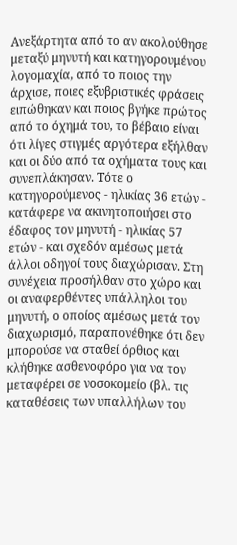Ανεξάρτητα από το αν ακολούθησε μεταξύ μηνυτή και κατηγορουμένου λογομαχία, από το ποιος την άρχισε, ποιες εξυβριστικές φράσεις ειπώθηκαν και ποιος βγήκε πρώτος από το όχημά του, το βέβαιο είναι ότι λίγες στιγμές αργότερα εξήλθαν και οι δύο από τα οχήματα τους και συνεπλάκησαν. Τότε ο κατηγορούμενος - ηλικίας 36 ετών - κατάφερε να ακινητοποιήσει στο έδαφος τον μηνυτή - ηλικίας 57 ετών - και σχεδόν αμέσως μετά άλλοι οδηγοί τους διαχώρισαν. Στη συνέχεια προσήλθαν στο χώρο και οι αναφερθέντες υπάλληλοι του μηνυτή, ο οποίος αμέσως μετά τον διαχωρισμό, παραπονέθηκε ότι δεν μπορούσε να σταθεί όρθιος και κλήθηκε ασθενοφόρο για να τον μεταφέρει σε νοσοκομείο (βλ. τις καταθέσεις των υπαλλήλων του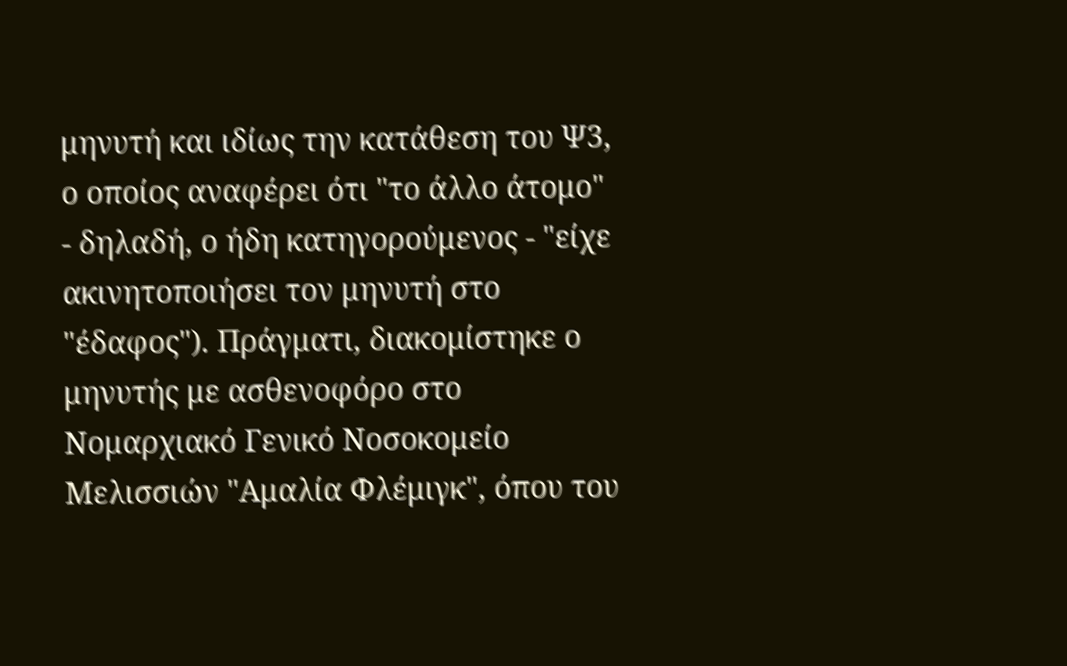μηνυτή και ιδίως την κατάθεση του Ψ3, ο οποίος αναφέρει ότι "το άλλο άτομο" - δηλαδή, ο ήδη κατηγορούμενος - "είχε ακινητοποιήσει τον μηνυτή στο "έδαφος"). Πράγματι, διακομίστηκε ο μηνυτής με ασθενοφόρο στο Νομαρχιακό Γενικό Νοσοκομείο Μελισσιών "Αμαλία Φλέμιγκ", όπου του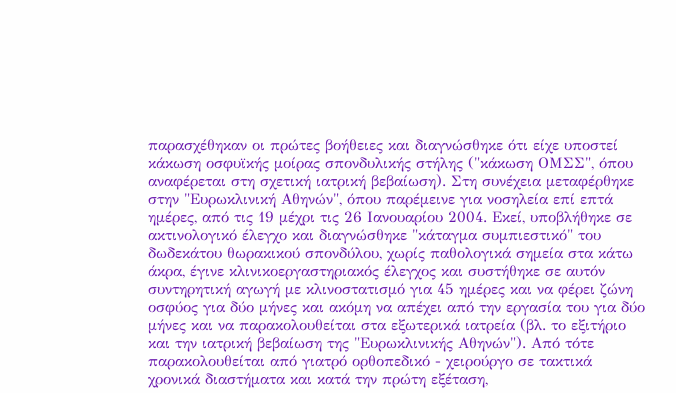παρασχέθηκαν οι πρώτες βοήθειες και διαγνώσθηκε ότι είχε υποστεί κάκωση οσφυϊκής μοίρας σπονδυλικής στήλης ("κάκωση ΟΜΣΣ", όπου αναφέρεται στη σχετική ιατρική βεβαίωση). Στη συνέχεια μεταφέρθηκε στην "Ευρωκλινική Αθηνών", όπου παρέμεινε για νοσηλεία επί επτά ημέρες, από τις 19 μέχρι τις 26 Ιανουαρίου 2004. Εκεί, υποβλήθηκε σε ακτινολογικό έλεγχο και διαγνώσθηκε "κάταγμα συμπιεστικό" του δωδεκάτου θωρακικού σπονδύλου, χωρίς παθολογικά σημεία στα κάτω άκρα, έγινε κλινικοεργαστηριακός έλεγχος και συστήθηκε σε αυτόν συντηρητική αγωγή με κλινοστατισμό για 45 ημέρες και να φέρει ζώνη οσφύος για δύο μήνες και ακόμη να απέχει από την εργασία του για δύο μήνες και να παρακολουθείται στα εξωτερικά ιατρεία (βλ. το εξιτήριο και την ιατρική βεβαίωση της "Ευρωκλινικής Αθηνών"). Από τότε παρακολουθείται από γιατρό ορθοπεδικό - χειρούργο σε τακτικά χρονικά διαστήματα και κατά την πρώτη εξέταση,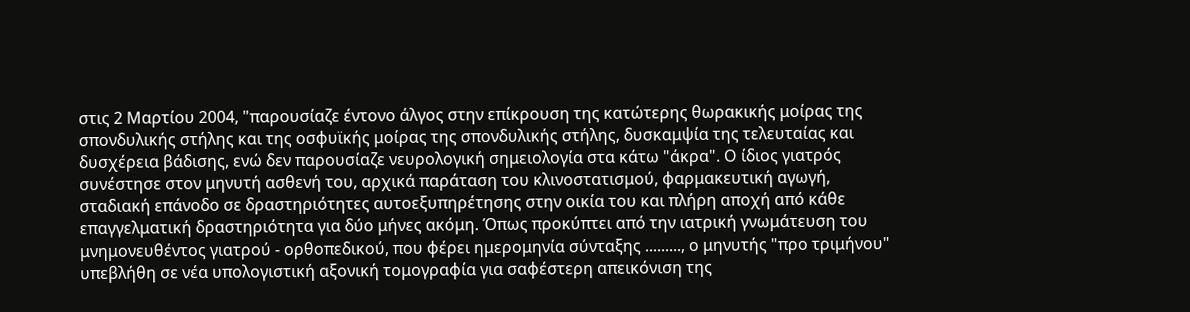στις 2 Μαρτίου 2004, "παρουσίαζε έντονο άλγος στην επίκρουση της κατώτερης θωρακικής μοίρας της σπονδυλικής στήλης και της οσφυϊκής μοίρας της σπονδυλικής στήλης, δυσκαμψία της τελευταίας και δυσχέρεια βάδισης, ενώ δεν παρουσίαζε νευρολογική σημειολογία στα κάτω "άκρα". Ο ίδιος γιατρός συνέστησε στον μηνυτή ασθενή του, αρχικά παράταση του κλινοστατισμού, φαρμακευτική αγωγή, σταδιακή επάνοδο σε δραστηριότητες αυτοεξυπηρέτησης στην οικία του και πλήρη αποχή από κάθε επαγγελματική δραστηριότητα για δύο μήνες ακόμη. Όπως προκύπτει από την ιατρική γνωμάτευση του μνημονευθέντος γιατρού - ορθοπεδικού, που φέρει ημερομηνία σύνταξης ........., ο μηνυτής "προ τριμήνου" υπεβλήθη σε νέα υπολογιστική αξονική τομογραφία για σαφέστερη απεικόνιση της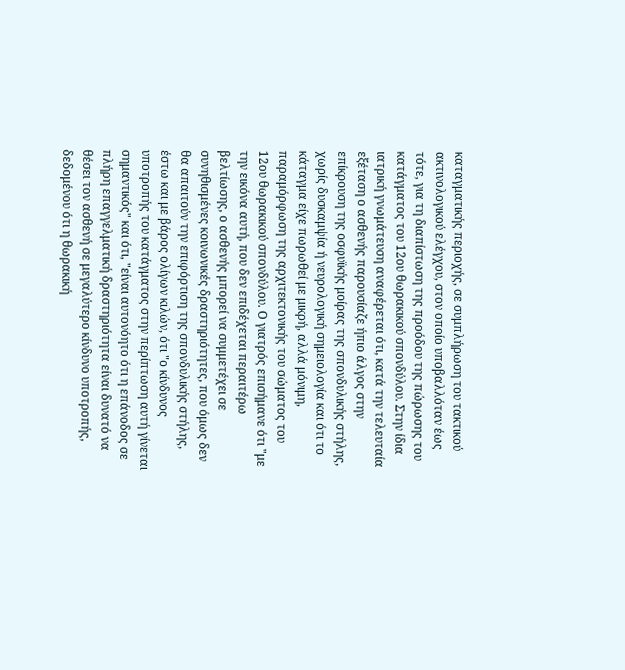καταγματικής περιοχής, σε συμπλήρωση του τακτικού ακτινολογικού ελέγχου, στον οποίο υποβαλλόταν έως τότε, για τη διαπίστωση της προόδου της πώρωσης του κατάγματος του 12ου θωρακικού σπονδύλου. Στην ίδια ιατρική γνωμάτευση αναφέρεται ότι, κατά την τελευταία εξέταση ο ασθενής παρουσίαζε ήπιο άλγος στην επίκρουση της οσφυϊκής μοίρας της σπονδυλικής στήλης, χωρίς δυσκαμψία ή νευρολογική σημειολογία και ότι το κάταγμα είχε πωρωθεί με μικρή, αλλά μόνιμη, παραμόρφωση της αρχιτεκτονικής του σώματος του 12ου θωρακικού σπονδύλου. Ο γιατρός επισήμανε ότι "με την εικόνα αυτή, που δεν επιδέχεται περαιτέρω βελτίωσης, ο ασθενής μπορεί να συμμετέχει σε συνηθισμένες κοινωνικές δραστηριότητες, που όμως δεν θα απαιτούν την επιφόρτιση της σπονδυλικής στήλης, έστω και με βάρος ολίγων κιλών, ότι "ο κίνδυνος υποτροπής του κατάγματος στην περίπτωση αυτή γίνεται σημαντικός" και ότι, "είναι αυτονόητο ότι η επάνοδος σε πλήρη επαγγελματική δραστηριότητα είναι δυνατό να θέσει τον ασθενή σε μεγαλύτερο κίνδυνο υποτροπής, δεδομένου ότι η θωρακική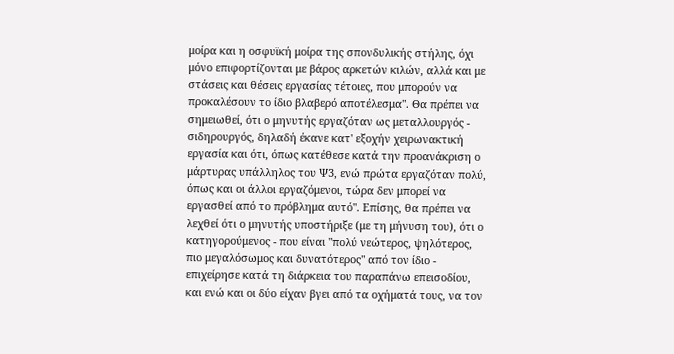μοίρα και η οσφυϊκή μοίρα της σπονδυλικής στήλης, όχι μόνο επιφορτίζονται με βάρος αρκετών κιλών, αλλά και με στάσεις και θέσεις εργασίας τέτοιες, που μπορούν να προκαλέσουν το ίδιο βλαβερό αποτέλεσμα". Θα πρέπει να σημειωθεί, ότι ο μηνυτής εργαζόταν ως μεταλλουργός - σιδηρουργός, δηλαδή έκανε κατ' εξοχήν χειρωνακτική εργασία και ότι, όπως κατέθεσε κατά την προανάκριση ο μάρτυρας υπάλληλος του Ψ3, ενώ πρώτα εργαζόταν πολύ, όπως και οι άλλοι εργαζόμενοι, τώρα δεν μπορεί να εργασθεί από το πρόβλημα αυτό". Επίσης, θα πρέπει να λεχθεί ότι ο μηνυτής υποστήριξε (με τη μήνυση του), ότι ο κατηγορούμενος - που είναι "πολύ νεώτερος, ψηλότερος, πιο μεγαλόσωμος και δυνατότερος" από τον ίδιο - επιχείρησε κατά τη διάρκεια του παραπάνω επεισοδίου, και ενώ και οι δύο είχαν βγει από τα οχήματά τους, να τον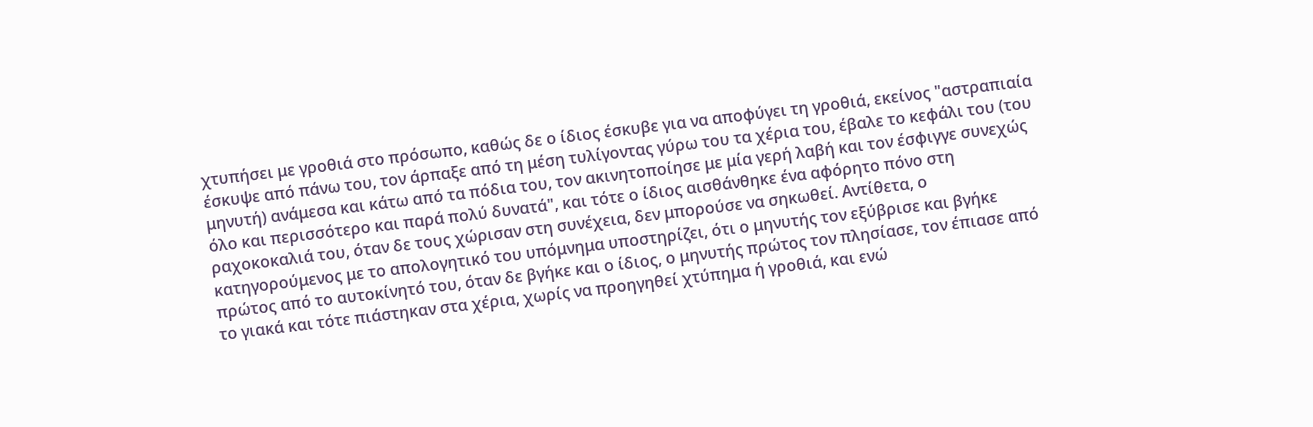χτυπήσει με γροθιά στο πρόσωπο, καθώς δε ο ίδιος έσκυβε για να αποφύγει τη γροθιά, εκείνος "αστραπιαία έσκυψε από πάνω του, τον άρπαξε από τη μέση τυλίγοντας γύρω του τα χέρια του, έβαλε το κεφάλι του (του μηνυτή) ανάμεσα και κάτω από τα πόδια του, τον ακινητοποίησε με μία γερή λαβή και τον έσφιγγε συνεχώς όλο και περισσότερο και παρά πολύ δυνατά", και τότε ο ίδιος αισθάνθηκε ένα αφόρητο πόνο στη ραχοκοκαλιά του, όταν δε τους χώρισαν στη συνέχεια, δεν μπορούσε να σηκωθεί. Αντίθετα, ο κατηγορούμενος με το απολογητικό του υπόμνημα υποστηρίζει, ότι ο μηνυτής τον εξύβρισε και βγήκε πρώτος από το αυτοκίνητό του, όταν δε βγήκε και ο ίδιος, ο μηνυτής πρώτος τον πλησίασε, τον έπιασε από το γιακά και τότε πιάστηκαν στα χέρια, χωρίς να προηγηθεί χτύπημα ή γροθιά, και ενώ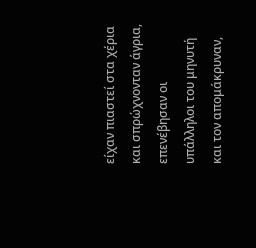είχαν πιαστεί στα χέρια και σπρώχνονταν άγρια, επενέβησαν οι υπάλληλοι του μηνυτή και τον απομάκρυναν,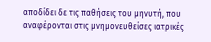αποδίδει δε τις παθήσεις του μηνυτή, που αναφέρονται στις μνημονευθείσες ιατρικές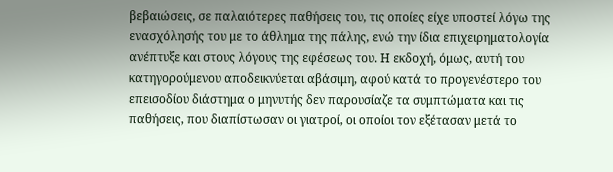βεβαιώσεις, σε παλαιότερες παθήσεις του, τις οποίες είχε υποστεί λόγω της ενασχόλησής του με το άθλημα της πάλης, ενώ την ίδια επιχειρηματολογία ανέπτυξε και στους λόγους της εφέσεως του. Η εκδοχή, όμως, αυτή του κατηγορούμενου αποδεικνύεται αβάσιμη, αφού κατά το προγενέστερο του επεισοδίου διάστημα ο μηνυτής δεν παρουσίαζε τα συμπτώματα και τις παθήσεις, που διαπίστωσαν οι γιατροί, οι οποίοι τον εξέτασαν μετά το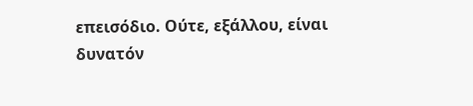επεισόδιο. Ούτε, εξάλλου, είναι δυνατόν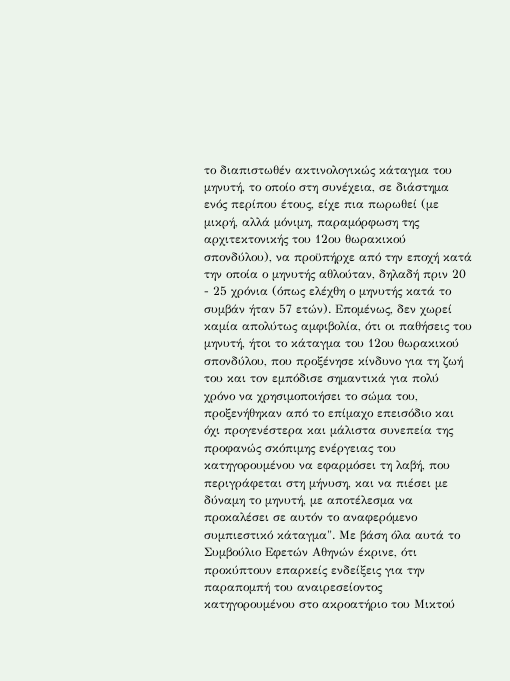το διαπιστωθέν ακτινολογικώς κάταγμα του μηνυτή, το οποίο στη συνέχεια, σε διάστημα ενός περίπου έτους, είχε πια πωρωθεί (με μικρή, αλλά μόνιμη, παραμόρφωση της αρχιτεκτονικής του 12ου θωρακικού σπονδύλου), να προϋπήρχε από την εποχή κατά την οποία ο μηνυτής αθλούταν, δηλαδή πριν 20 - 25 χρόνια (όπως ελέχθη ο μηνυτής κατά το συμβάν ήταν 57 ετών). Επομένως, δεν χωρεί καμία απολύτως αμφιβολία, ότι οι παθήσεις του μηνυτή, ήτοι το κάταγμα του 12ου θωρακικού σπονδύλου, που προξένησε κίνδυνο για τη ζωή του και τον εμπόδισε σημαντικά για πολύ χρόνο να χρησιμοποιήσει το σώμα του, προξενήθηκαν από το επίμαχο επεισόδιο και όχι προγενέστερα και μάλιστα συνεπεία της προφανώς σκόπιμης ενέργειας του κατηγορουμένου να εφαρμόσει τη λαβή, που περιγράφεται στη μήνυση, και να πιέσει με δύναμη το μηνυτή, με αποτέλεσμα να προκαλέσει σε αυτόν το αναφερόμενο συμπιεστικό κάταγμα". Με βάση όλα αυτά το Συμβούλιο Εφετών Αθηνών έκρινε, ότι προκύπτουν επαρκείς ενδείξεις για την παραπομπή του αναιρεσείοντος κατηγορουμένου στο ακροατήριο του Μικτού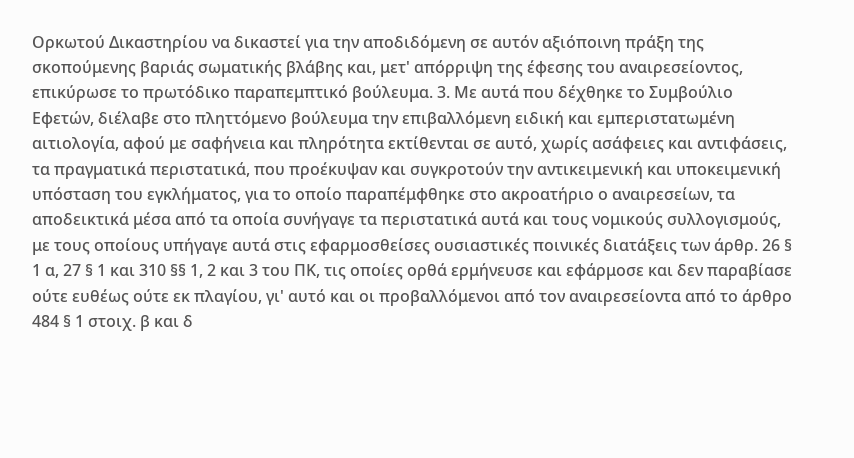Ορκωτού Δικαστηρίου να δικαστεί για την αποδιδόμενη σε αυτόν αξιόποινη πράξη της σκοπούμενης βαριάς σωματικής βλάβης και, μετ' απόρριψη της έφεσης του αναιρεσείοντος, επικύρωσε το πρωτόδικο παραπεμπτικό βούλευμα. 3. Με αυτά που δέχθηκε το Συμβούλιο Εφετών, διέλαβε στο πληττόμενο βούλευμα την επιβαλλόμενη ειδική και εμπεριστατωμένη αιτιολογία, αφού με σαφήνεια και πληρότητα εκτίθενται σε αυτό, χωρίς ασάφειες και αντιφάσεις, τα πραγματικά περιστατικά, που προέκυψαν και συγκροτούν την αντικειμενική και υποκειμενική υπόσταση του εγκλήματος, για το οποίο παραπέμφθηκε στο ακροατήριο ο αναιρεσείων, τα αποδεικτικά μέσα από τα οποία συνήγαγε τα περιστατικά αυτά και τους νομικούς συλλογισμούς, με τους οποίους υπήγαγε αυτά στις εφαρμοσθείσες ουσιαστικές ποινικές διατάξεις των άρθρ. 26 § 1 α, 27 § 1 και 310 §§ 1, 2 και 3 του ΠΚ, τις οποίες ορθά ερμήνευσε και εφάρμοσε και δεν παραβίασε ούτε ευθέως ούτε εκ πλαγίου, γι' αυτό και οι προβαλλόμενοι από τον αναιρεσείοντα από το άρθρο 484 § 1 στοιχ. β και δ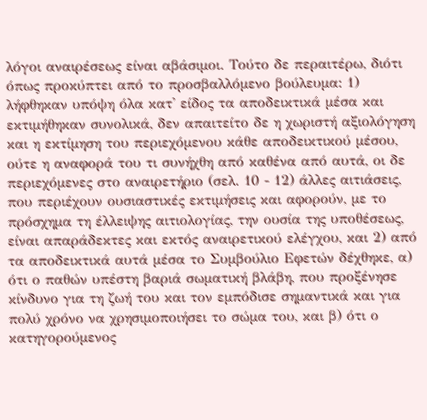λόγοι αναιρέσεως είναι αβάσιμοι. Τούτο δε περαιτέρω, διότι όπως προκύπτει από το προσβαλλόμενο βούλευμα: 1) λήφθηκαν υπόψη όλα κατ' είδος τα αποδεικτικά μέσα και εκτιμήθηκαν συνολικά, δεν απαιτείτο δε η χωριστή αξιολόγηση και η εκτίμηση του περιεχόμενου κάθε αποδεικτικού μέσου, ούτε η αναφορά του τι συνήχθη από καθένα από αυτά, οι δε περιεχόμενες στο αναιρετήριο (σελ. 10 - 12) άλλες αιτιάσεις, που περιέχουν ουσιαστικές εκτιμήσεις και αφορούν, με το πρόσχημα τη έλλειψης αιτιολογίας, την ουσία της υποθέσεως, είναι απαράδεκτες και εκτός αναιρετικού ελέγχου, και 2) από τα αποδεικτικά αυτά μέσα το Συμβούλιο Εφετών δέχθηκε, α) ότι ο παθών υπέστη βαριά σωματική βλάβη, που προξένησε κίνδυνο για τη ζωή του και τον εμπόδισε σημαντικά και για πολύ χρόνο να χρησιμοποιήσει το σώμα του, και β) ότι ο κατηγορούμενος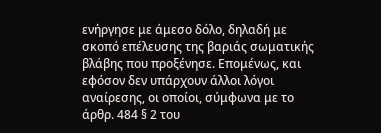ενήργησε με άμεσο δόλο, δηλαδή με σκοπό επέλευσης της βαριάς σωματικής βλάβης που προξένησε. Επομένως, και εφόσον δεν υπάρχουν άλλοι λόγοι αναίρεσης, οι οποίοι, σύμφωνα με το άρθρ. 484 § 2 του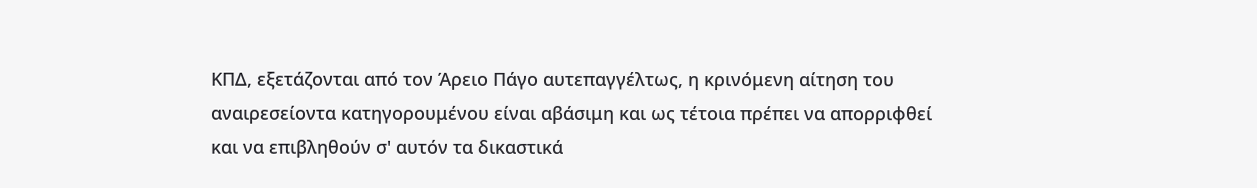ΚΠΔ, εξετάζονται από τον Άρειο Πάγο αυτεπαγγέλτως, η κρινόμενη αίτηση του αναιρεσείοντα κατηγορουμένου είναι αβάσιμη και ως τέτοια πρέπει να απορριφθεί και να επιβληθούν σ' αυτόν τα δικαστικά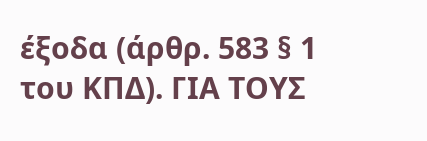έξοδα (άρθρ. 583 § 1 του ΚΠΔ). ΓΙΑ ΤΟΥΣ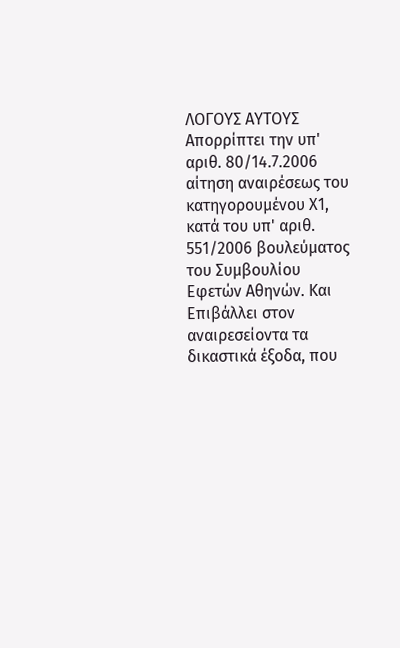ΛΟΓΟΥΣ ΑΥΤΟΥΣ Απορρίπτει την υπ' αριθ. 80/14.7.2006 αίτηση αναιρέσεως του κατηγορουμένου Χ1, κατά του υπ' αριθ. 551/2006 βουλεύματος του Συμβουλίου Εφετών Αθηνών. Και Επιβάλλει στον αναιρεσείοντα τα δικαστικά έξοδα, που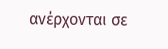ανέρχονται σε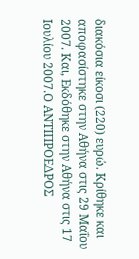διακόσια είκοσι (220) ευρώ. Κρίθηκε και αποφασίστηκε στην Αθήνα στις 29 Μαΐου 2007. Και, Εκδόθηκε στην Αθήνα στις 17 Ιουλίου 2007.Ο ΑΝΤΙΠΡΟΕΔΡΟΣ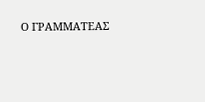Ο ΓΡΑΜΜΑΤΕΑΣ